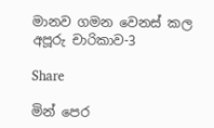මානව ගමන වෙනස් කල අපූරු චාරිකාව-3

Share

මින් පෙර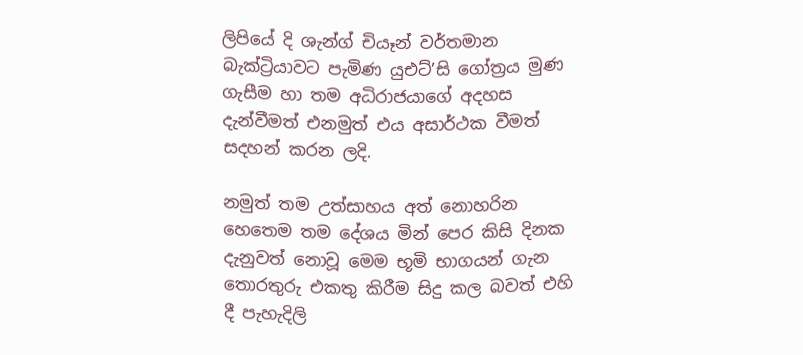ලිපියේ දි ශැන්ග් චියෑන් වර්තමාන බැක්ට්‍රියාවට පැමිණ යුඑට්’සි ගෝත්‍රය මුණ ගැසීම හා තම අධිරාජයාගේ අදහස දැන්වීමත් එනමුත් එය අසාර්ථක වීමත් සදහන් කරන ලදි.

නමුත් තම උත්සාහය අත් නොහරින හෙතෙම තම දේශය මින් පෙර කිසි දිනක දැනුවත් නොවූ මෙම භූමි භාගයන් ගැන තොරතුරු එකතු කිරීම සිදු කල බවත් එහි දී පැහැදිලි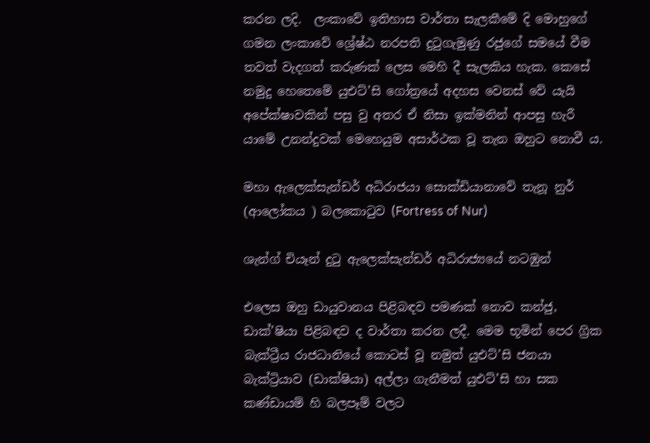කරන ලදි.  ලංකාවේ ඉතිහාස වාර්තා සැලකීමේ දි මොහුගේ ගමන ලංකාවේ ශ්‍රේෂ්ඨ නරපති දුටුගැමුණු රජුගේ සමයේ වීම තවත් වැදගත් කරුණක් ලෙස මෙහි දී සැලකිය හැක. කෙසේ නමුදු හෙතෙමේ යුඑට්’සි ගෝත්‍රයේ අදහස වෙනස් වේ යැයි අපේක්ෂාවකින් පසු වු අතර ඒ නිසා ඉක්මනින් ආපසු හැරී යාමේ උනන්දුවක් මෙහෙයුම අසාර්ථක වූ තැන ඔහුට නොවී ය.

මහා ඇලෙක්සැන්ඩර් අධිරාජයා සොක්ඩියානාවේ තැනූ නුර් (ආලෝකය ) බලකොටුව (Fortress of Nur)

ශැන්ග් චියෑන් දුටු ඇලෙක්සැන්ඩර් අධිරාජ්‍යයේ නටඹුන්

එලෙස ඔහු ඩායුවානය පිළිබඳව පමණක් නොව කන්ජු, ඩාක්’ෂියා පිළිබඳව ද වාර්තා කරන ලදී. මෙම භූමින් පෙර ග්‍රික බැක්ට්‍රීය රාජධානියේ කොටස් වූ නමුත් යුඑට්’සි ජනයා බැක්ට්‍රියාව (ඩාක්ෂියා) අල්ලා ගැනීමත් යුඑට්’සි හා සක කණ්ඩායම් හි බලපෑම් වලට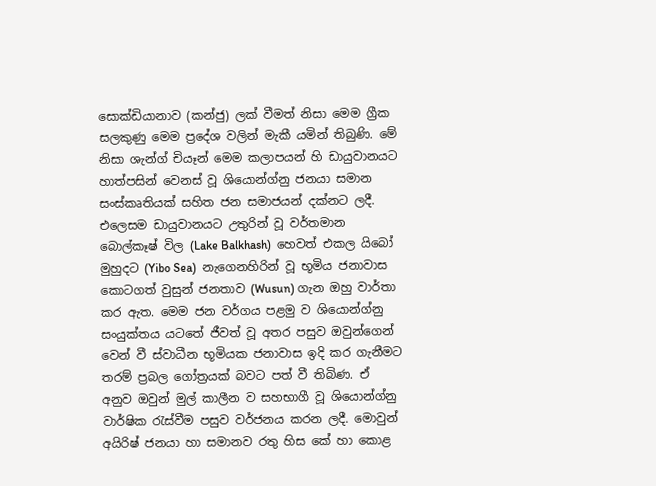සොක්ඩියානාව (කන්ජු) ලක් වීමත් නිසා මෙම ග්‍රීක සලකුණු මෙම ප්‍රදේශ වලින් මැකී යමින් තිබුණි. මේ නිසා ශැන්ග් චියෑන් මෙම කලාපයන් හි ඩායුවානයට හාත්පසින් වෙනස් වූ ශියොන්ග්නු ජනයා සමාන සංස්කෘතියක් සහිත ජන සමාජයන් දක්නට ලදී. එලෙසම ඩායුවානයට උතුරින් වූ වර්තමාන බොල්කෑෂ් විල (Lake Balkhash)  හෙවත් එකල යිබෝ මුහුදට (Yibo Sea)  නැගෙනහිරින් වූ භූමිය ජනාවාස කොටගත් වුසුන් ජනතාව (Wusun) ගැන ඔහු වාර්තා කර ඇත. මෙම ජන වර්ගය පළමු ව ශියොන්ග්නු සංයුක්තය යටතේ ජීවත් වූ අතර පසුව ඔවුන්ගෙන් වෙන් වී ස්වාධීන භූමියක ජනාවාස ඉදි කර ගැනීමට තරම් ප්‍රබල ගෝත්‍රයක් බවට පත් වී තිබිණ. ඒ අනුව ඔවුන් මුල් කාලීන ව සහභාගී වූ ශියොන්ග්නු වාර්ෂික රැස්වීම පසුව වර්ජනය කරන ලදී. මොවුන් අයිරිෂ් ජනයා හා සමානව රතු හිස කේ හා කොළ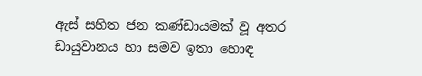ඇස් සහිත ජන කණ්ඩායමක් වූ අතර ඩායුවානය හා සමව ඉතා හොඳ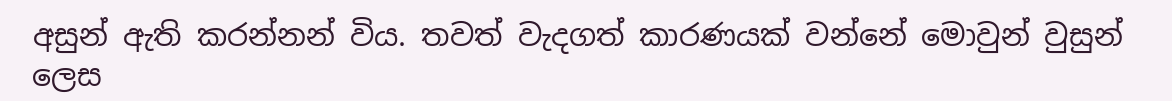අසුන් ඇති කරන්නන් විය. තවත් වැදගත් කාරණයක් වන්නේ මොවුන් වුසුන් ලෙස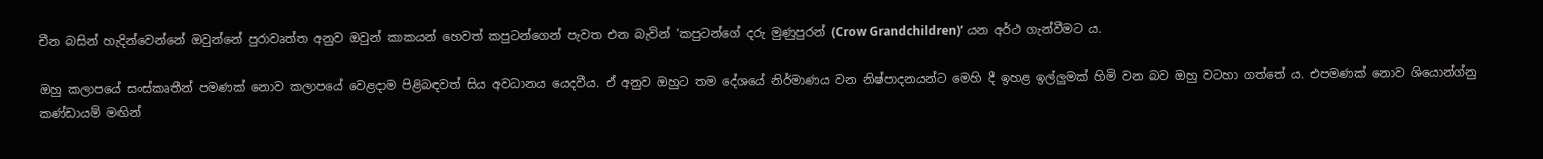චීන බසින් හැදින්වෙන්නේ ඔවුන්නේ පුරාවෘත්ත අනුව ඔවුන් කාකයන් හෙවත් කපුටන්ගෙන් පැවත එන බැවින් ‘කපුටන්ගේ දරු මුණුපුරන් (Crow Grandchildren)’ යන අර්ථ ගැන්වීමට ය.

ඔහු කලාපයේ සංස්කෘතීන් පමණක් නොව කලාපයේ වෙළදාම පිළිබඳවත් සිය අවධානය යෙදවීය. ඒ අනුව ඔහුට තම දේශයේ නිර්මාණය වන නිෂ්පාදනයන්ට මෙහි දී ඉහළ ඉල්ලුමක් හිමි වන බව ඔහු වටහා ගත්තේ ය. එපමණක් නොව ශියොන්ග්නු කණ්ඩායම් මඟින්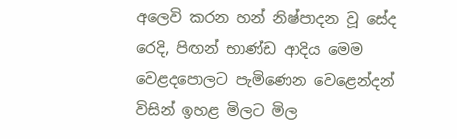අලෙවි කරන හන් නිෂ්පාදන වූ සේද රෙදි, පිඟන් භාණ්ඩ ආදිය මෙම වෙළදපොලට පැමිණෙන වෙළෙන්දන් විසින් ඉහළ මිලට මිල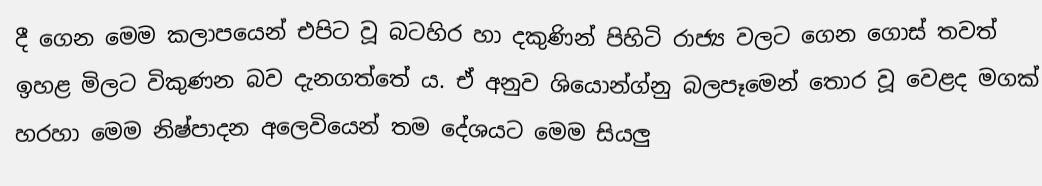දී ගෙන මෙම කලාපයෙන් එපිට වූ බටහිර හා දකුණින් පිහිටි රාජ්‍ය වලට ගෙන ගොස් තවත් ඉහළ මිලට විකුණන බව දැනගත්තේ ය. ඒ අනුව ශියොන්ග්නු බලපෑමෙන් තොර වූ වෙළද මගක් හරහා මෙම නිෂ්පාදන අලෙවියෙන් තම දේශයට මෙම සියලු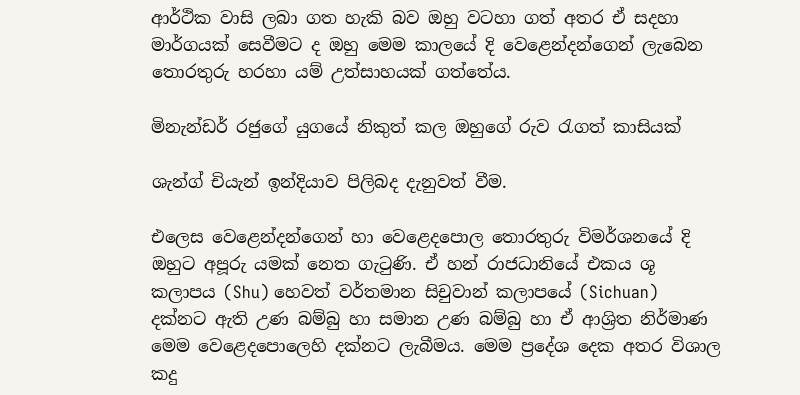ආර්ථික වාසි ලබා ගත හැකි බව ඔහු වටහා ගත් අතර ඒ සදහා මාර්ගයක් සෙවීමට ද ඔහු මෙම කාලයේ දි වෙළෙන්දන්ගෙන් ලැබෙන තොරතුරු හරහා යම් උත්සාහයක් ගත්තේය.

මිනැන්ඩර් රජුගේ යුගයේ නිකුත් කල ඔහුගේ රුව රැගත් කාසියක්

ශැන්ග් චියැන් ඉන්දියාව පිලිබද දැනුවත් වීම.

එලෙස වෙළෙන්දන්ගෙන් හා වෙළෙදපොල තොරතුරු විමර්ශනයේ දි ඔහුට අපූරු යමක් නෙත ගැටුණි. ඒ හන් රාජධානියේ එකය ශූ කලාපය (Shu) හෙවත් වර්තමාන සිචුවාන් කලාපයේ (Sichuan)  දක්නට ඇති උණ බම්බු හා සමාන උණ බම්බු හා ඒ ආශ්‍රිත නිර්මාණ මෙම වෙළෙදපොලෙහි දක්නට ලැබීමය. මෙම ප්‍රදේශ දෙක අතර විශාල කදු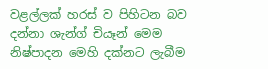වළල්ලක් හරස් ව පිහිටන බව දන්නා ශැන්ග් චියෑන් මෙම නිෂ්පාදන මෙහි දක්නට ලැබීම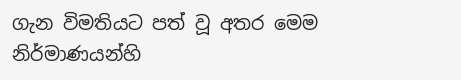ගැන විමතියට පත් වූ අතර මෙම නිර්මාණයන්හි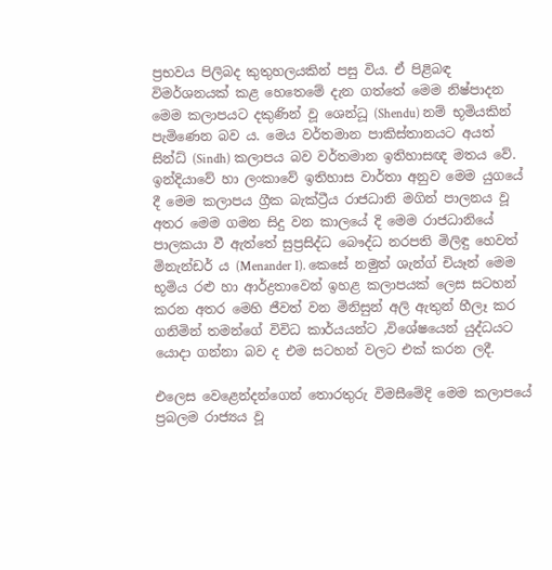ප්‍රභවය පිලිබද කුතුහලයකින් පසු විය. ඒ පිළිබඳ විමර්ශනයක් කළ හෙතෙමේ දැන ගත්තේ මෙම නිෂ්පාදන මෙම කලාපයට දකුණින් වූ ශෙන්ධූ (Shendu) නම් භූමියකින් පැමිණෙන බව ය. මෙය වර්තමාන පාකිස්තානයට අයත් සින්ධ් (Sindh) කලාපය බව වර්තමාන ඉතිහාසඥ මතය වේ. ඉන්දියාවේ හා ලංකාවේ ඉතිහාස වාර්තා අනුව මෙම යුගයේ දී මෙම කලාපය ග්‍රීක බැක්ට්‍රීය රාජධානි මගින් පාලනය වූ අතර මෙම ගමන සිදු වන කාලයේ දි මෙම රාජධානියේ පාලකයා වී ඇත්තේ සුප්‍රසිද්ධ බෞද්ධ නරපති මිලිඳු හෙවත් මිනැන්ඩර් ය (Menander I). කෙසේ නමුත් ශැන්ග් චියෑන් මෙම භූමිය රළු හා ආර්ද්‍රතාවෙන් ඉහළ කලාපයක් ලෙස සටහන් කරන අතර මෙහි ජීවත් වන මිනිසුන් අලි ඇතුන් හීලෑ කර ගනිමින් තමන්ගේ විවිධ කාර්යයන්ට ,විශේෂයෙන් යුද්ධයට යොදා ගන්නා බව ද එම සටහන් වලට එක් කරන ලදී.

එලෙස වෙළෙන්දන්ගෙන් තොරතුරු විමසීමේදි මෙම කලාපයේ ප්‍රබලම රාජ්‍යය වූ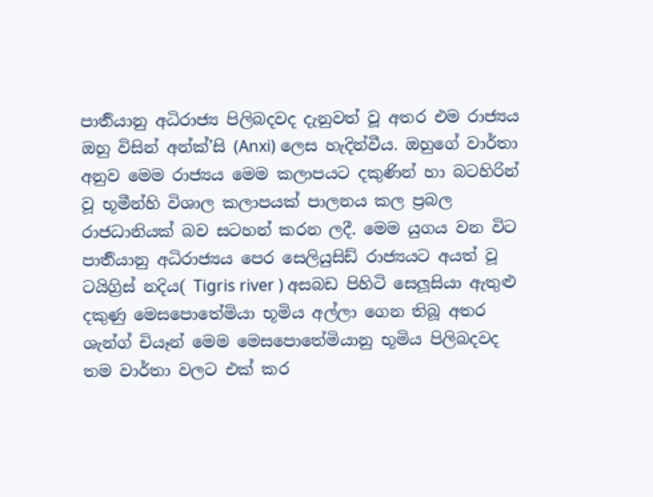පාර්‍තියානු අධිරාජ්‍ය පිලිබදවද දැනුවත් වූ අතර එම රාජ්‍යය ඔහු විසින් අන්ක්’සි (Anxi) ලෙස හැදින්වීය. ඔහුගේ වාර්තා අනුව මෙම රාජ්‍යය මෙම කලාපයට දකුණින් හා බටහිරින් වූ භූමීන්හි විශාල කලාපයක් පාලනය කල ප්‍රබල රාජධානියක් බව සටහන් කරන ලදී. මෙම යුගය වන විට පාර්‍තියානු අධිරාජ්‍යය පෙර සෙලියුසිඩ් රාජ්‍යයට අයත් වූ ටයිග්‍රිස් නදිය( Tigris river ) අසබඩ පිහිටි සෙලූසියා ඇතුළු දකුණු මෙසපොතේමියා භූමිය අල්ලා ගෙන තිබූ අතර ශැන්ග් චියෑන් මෙම මෙසපොතේමියානු භූමිය පිලිබදවද තම වාර්තා වලට එක් කර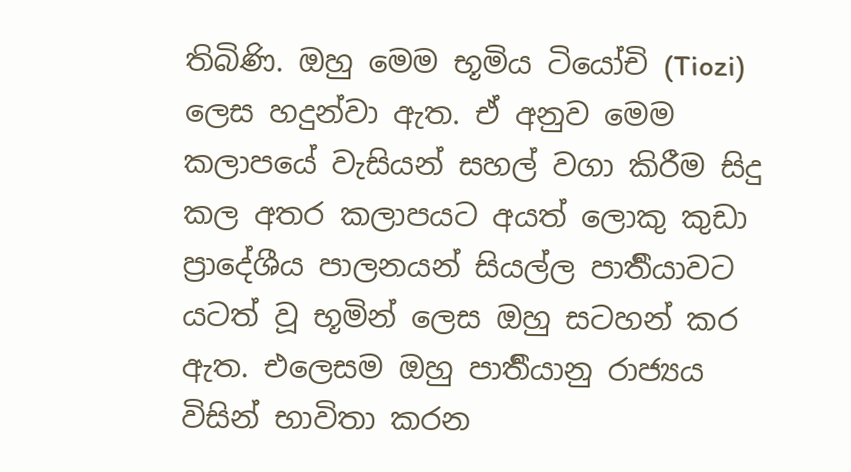තිබිණි. ඔහු මෙම භූමිය ටියෝචි (Tiozi)  ලෙස හදුන්වා ඇත. ඒ අනුව මෙම කලාපයේ වැසියන් සහල් වගා කිරීම සිදු කල අතර කලාපයට අයත් ලොකු කුඩා ප්‍රාදේශීය පාලනයන් සියල්ල පාර්‍තියාවට යටත් වූ භූමින් ලෙස ඔහු සටහන් කර ඇත. එලෙසම ඔහු පාර්‍තියානු රාජ්‍යය විසින් භාවිතා කරන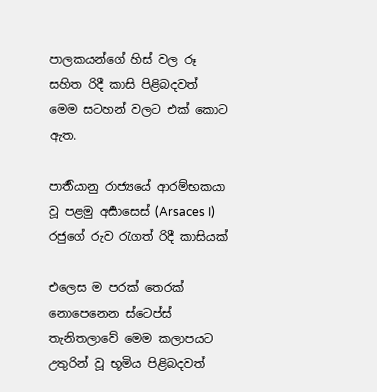පාලකයන්ගේ හිස් වල රූ සහිත රිදී කාසි පිළිබදවත් මෙම සටහන් වලට එක් කොට ඇත.

පාර්‍තියානු රාජ්‍යයේ ආරම්භකයා වූ පළමු අර්‍සාසෙස් (Arsaces I) රජුගේ රුව රැගත් රිදී කාසියක්

එලෙස ම පරක් තෙරක් නොපෙනෙන ස්ටෙප්ස් තැනිතලාවේ මෙම කලාපයට උතුරින් වූ භූමිය පිළිබදවත්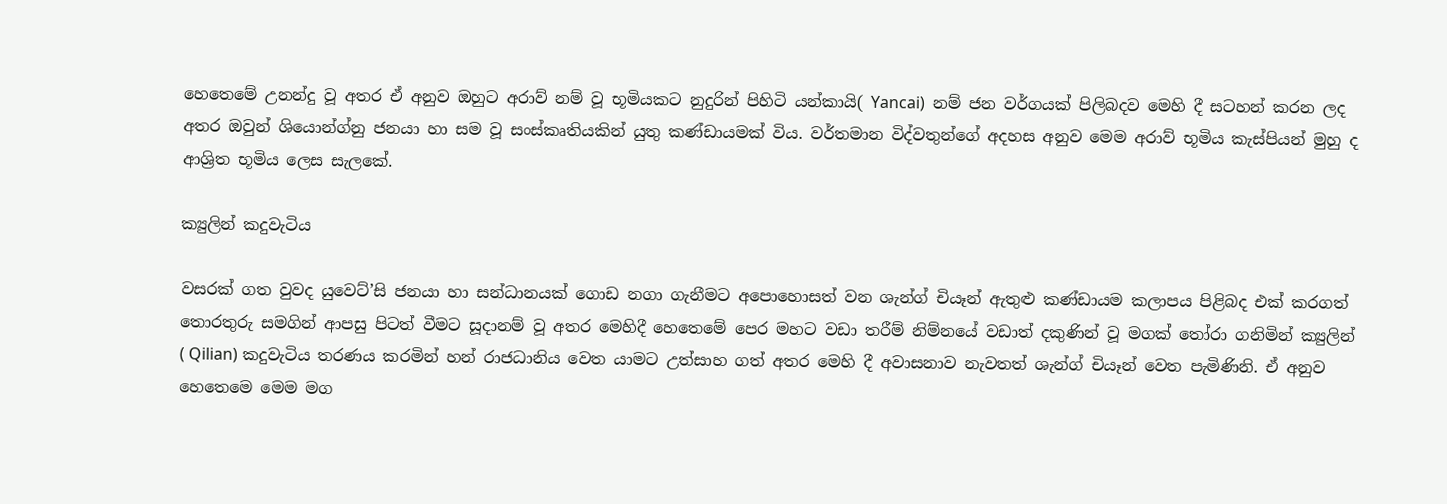හෙතෙමේ උනන්දු වූ අතර ඒ අනුව ඔහුට අරාව් නම් වූ භූමියකට නුදුරින් පිහිටි යන්කායි( Yancai)  නම් ජන වර්ගයක් පිලිබදව මෙහි දී සටහන් කරන ලද අතර ඔවුන් ශියොන්ග්නු ජනයා හා සම වූ සංස්කෘතියකින් යුතු කණ්ඩායමක් විය. වර්තමාන විද්වතුන්ගේ අදහස අනුව මෙම අරාව් භූමිය කැස්පියන් මුහු ද ආශ්‍රිත භූමිය ලෙස සැලකේ.

ක්‍යුලින් කදුවැටිය

වසරක් ගත වුවද යුවෙට්’සි ජනයා හා සන්ධානයක් ගොඩ නගා ගැනීමට අපොහොසත් වන ශැන්ග් චියෑන් ඇතුළු කණ්ඩායම කලාපය පිළිබද එක් කරගත් තොරතුරු සමගින් ආපසු පිටත් වීමට සූදානම් වූ අතර මෙහිදී හෙතෙමේ පෙර මහට වඩා තරීම් නිම්නයේ වඩාත් දකුණින් වූ මගක් තෝරා ගනිමින් ක්‍යුලින්  ( Qilian) කදුවැටිය තරණය කරමින් හන් රාජධානිය වෙත යාමට උත්සාහ ගත් අතර මෙහි දී අවාසනාව නැවතත් ශැන්ග් චියෑන් වෙත පැමිණිනි. ඒ අනුව හෙතෙමෙ මෙම මග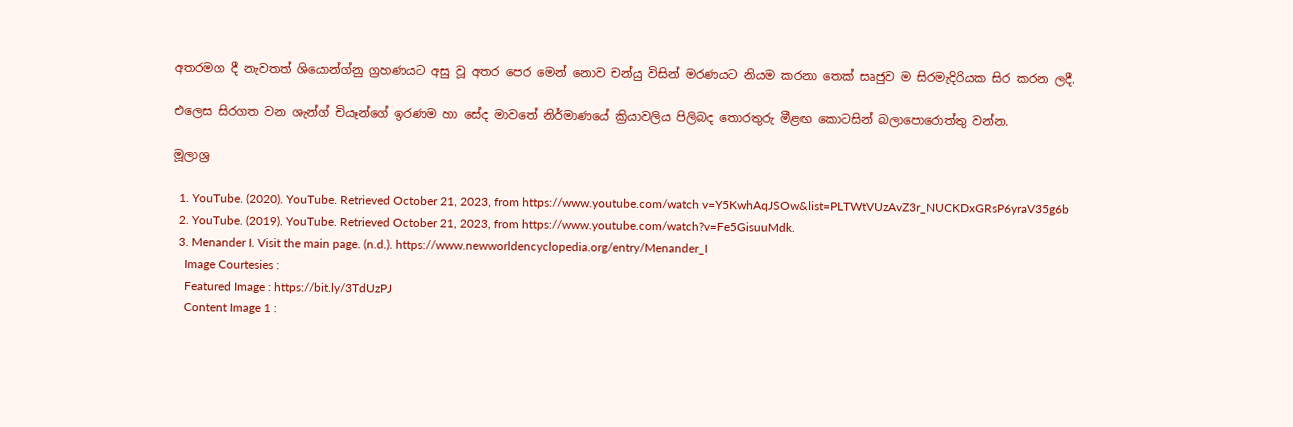අතරමග දී නැවතත් ශියොන්ග්නු ග්‍රහණයට අසු වූ අතර පෙර මෙන් නොව චන්යු විසින් මරණයට නියම කරනා තෙක් සෘජුව ම සිරමැදිරියක සිර කරන ලදී.

එලෙස සිරගත වන ශැන්ග් චියෑන්ගේ ඉරණම හා සේද මාවතේ නිර්මාණයේ ක්‍රියාවලිය පිලිබද තොරතුරු මීළඟ කොටසින් බලාපොරොත්තු වන්න.

මූලාශ්‍ර

  1. YouTube. (2020). YouTube. Retrieved October 21, 2023, from https://www.youtube.com/watch v=Y5KwhAqJSOw&list=PLTWtVUzAvZ3r_NUCKDxGRsP6yraV35g6b
  2. YouTube. (2019). YouTube. Retrieved October 21, 2023, from https://www.youtube.com/watch?v=Fe5GisuuMdk.
  3. Menander I. Visit the main page. (n.d.). https://www.newworldencyclopedia.org/entry/Menander_I
    Image Courtesies :
    Featured Image : https://bit.ly/3TdUzPJ
    Content Image 1 :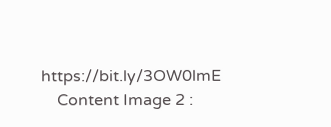https://bit.ly/3OW0lmE
    Content Image 2 :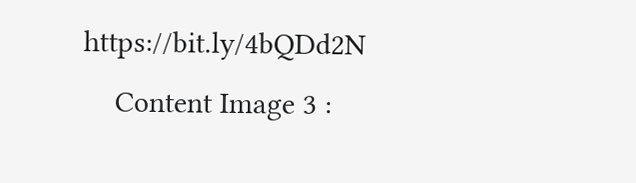https://bit.ly/4bQDd2N
    Content Image 3 :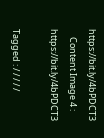https://bit.ly/4bPDCT3
    Content Image 4 : https://bit.ly/4bPDCT3

Tagged : / / / / /